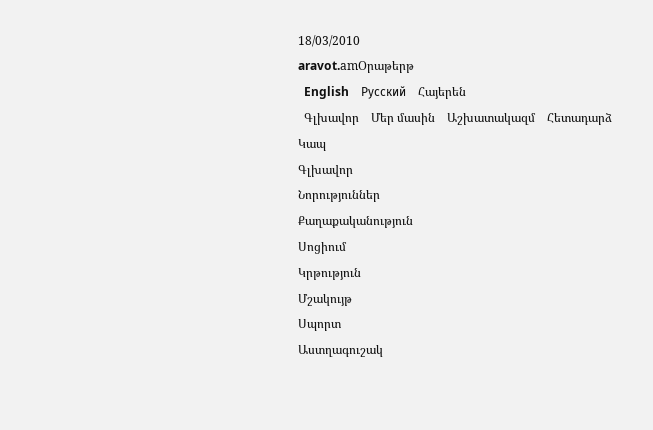18/03/2010
aravot.amՕրաթերթ
  English    Русский    Հայերեն
  Գլխավոր    Մեր մասին    Աշխատակազմ    Հետադարձ Կապ
Գլխավոր
Նորություններ
Քաղաքականություն
Սոցիում
Կրթություն
Մշակույթ
Սպորտ
Աստղագուշակ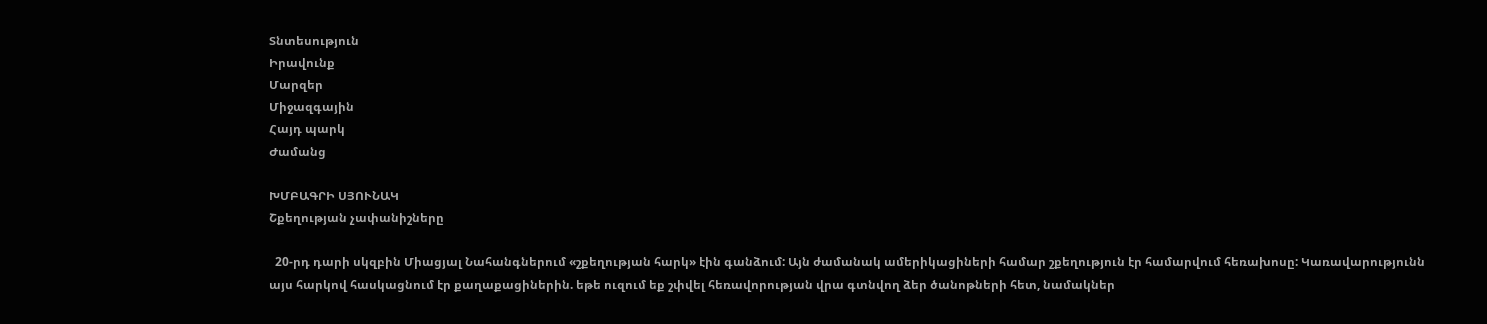Տնտեսություն
Իրավունք
Մարզեր
Միջազգային
Հայդ պարկ
Ժամանց

ԽՄԲԱԳՐԻ ՍՅՈՒՆԱԿ
Շքեղության չափանիշները

  20-րդ դարի սկզբին Միացյալ Նահանգներում «շքեղության հարկ» էին գանձում: Այն ժամանակ ամերիկացիների համար շքեղություն էր համարվում հեռախոսը: Կառավարությունն այս հարկով հասկացնում էր քաղաքացիներին. եթե ուզում եք շփվել հեռավորության վրա գտնվող ձեր ծանոթների հետ, նամակներ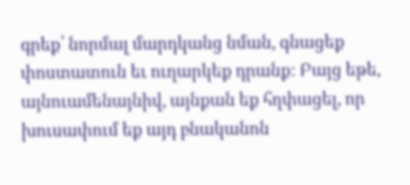գրեք՝ նորմալ մարդկանց նման, գնացեք փոստատուն եւ ուղարկեք դրանք: Բայց եթե, այնուամենայնիվ, այնքան եք հղփացել, որ խուսափում եք այդ բնականոն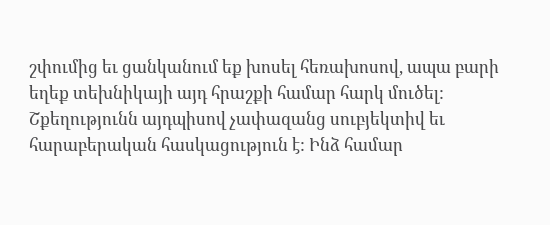շփումից եւ ցանկանում եք խոսել հեռախոսով, ապա բարի եղեք տեխնիկայի այդ հրաշքի համար հարկ մուծել:
Շքեղությունն այդպիսով չափազանց սուբյեկտիվ եւ հարաբերական հասկացություն է: Ինձ համար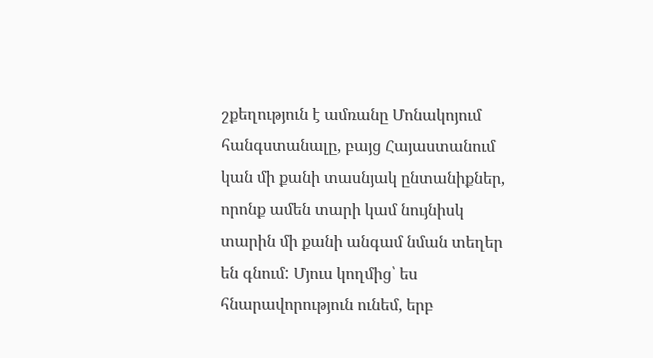շքեղություն է ամռանը Մոնակոյում հանգստանալը, բայց Հայաստանում կան մի քանի տասնյակ ընտանիքներ, որոնք ամեն տարի կամ նույնիսկ տարին մի քանի անգամ նման տեղեր են գնում: Մյուս կողմից՝ ես հնարավորություն ունեմ, երբ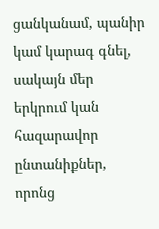ցանկանամ, պանիր կամ կարագ գնել, սակայն մեր երկրում կան հազարավոր ընտանիքներ, որոնց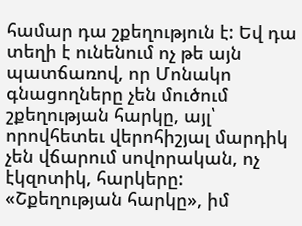համար դա շքեղություն է: Եվ դա տեղի է ունենում ոչ թե այն պատճառով, որ Մոնակո գնացողները չեն մուծում շքեղության հարկը, այլ՝ որովհետեւ վերոհիշյալ մարդիկ չեն վճարում սովորական, ոչ էկզոտիկ, հարկերը:
«Շքեղության հարկը», իմ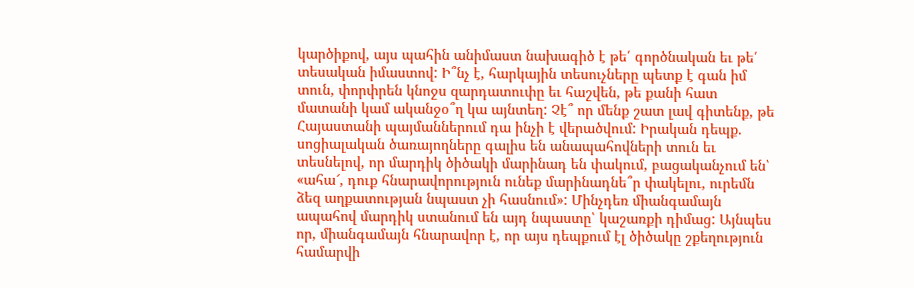կարծիքով, այս պահին անիմաստ նախագիծ է թե՛ գործնական եւ թե՛ տեսական իմաստով: Ի՞նչ է, հարկային տեսուչները պետք է գան իմ տուն, փորփրեն կնոջս զարդատուփը եւ հաշվեն, թե քանի հատ մատանի կամ ականջօ՞ղ կա այնտեղ: Չէ՞ որ մենք շատ լավ գիտենք, թե Հայաստանի պայմաններում դա ինչի է վերածվում: Իրական դեպք. սոցիալական ծառայողները գալիս են անապահովների տուն եւ տեսնելով, որ մարդիկ ծիծակի մարինադ են փակում, բացականչում են՝ «ահա՜, դուք հնարավորություն ունեք մարինադնե՞ր փակելու, ուրեմն ձեզ աղքատության նպաստ չի հասնում»: Մինչդեռ միանգամայն ապահով մարդիկ ստանում են այդ նպաստը՝ կաշառքի դիմաց: Այնպես որ, միանգամայն հնարավոր է, որ այս դեպքում էլ ծիծակը շքեղություն համարվի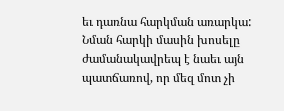եւ դառնա հարկման առարկա:
Նման հարկի մասին խոսելը ժամանակավրեպ է նաեւ այն պատճառով, որ մեզ մոտ չի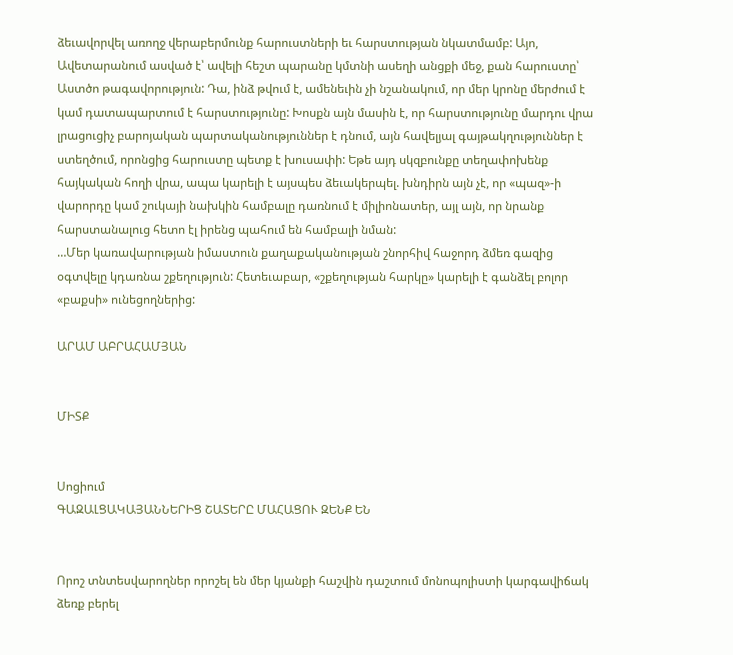ձեւավորվել առողջ վերաբերմունք հարուստների եւ հարստության նկատմամբ: Այո, Ավետարանում ասված է՝ ավելի հեշտ պարանը կմտնի ասեղի անցքի մեջ, քան հարուստը՝ Աստծո թագավորություն: Դա, ինձ թվում է, ամենեւին չի նշանակում, որ մեր կրոնը մերժում է կամ դատապարտում է հարստությունը: Խոսքն այն մասին է, որ հարստությունը մարդու վրա լրացուցիչ բարոյական պարտականություններ է դնում, այն հավելյալ գայթակղություններ է ստեղծում, որոնցից հարուստը պետք է խուսափի: Եթե այդ սկզբունքը տեղափոխենք հայկական հողի վրա, ապա կարելի է այսպես ձեւակերպել. խնդիրն այն չէ, որ «պազ»-ի վարորդը կամ շուկայի նախկին համբալը դառնում է միլիոնատեր, այլ այն, որ նրանք հարստանալուց հետո էլ իրենց պահում են համբալի նման:
…Մեր կառավարության իմաստուն քաղաքականության շնորհիվ հաջորդ ձմեռ գազից օգտվելը կդառնա շքեղություն: Հետեւաբար, «շքեղության հարկը» կարելի է գանձել բոլոր «բաքսի» ունեցողներից:

ԱՐԱՄ ԱԲՐԱՀԱՄՅԱՆ


ՄԻՏՔ


Սոցիում
ԳԱԶԱԼՑԱԿԱՅԱՆՆԵՐԻՑ ՇԱՏԵՐԸ ՄԱՀԱՑՈՒ ԶԵՆՔ ԵՆ


Որոշ տնտեսվարողներ որոշել են մեր կյանքի հաշվին դաշտում մոնոպոլիստի կարգավիճակ ձեռք բերել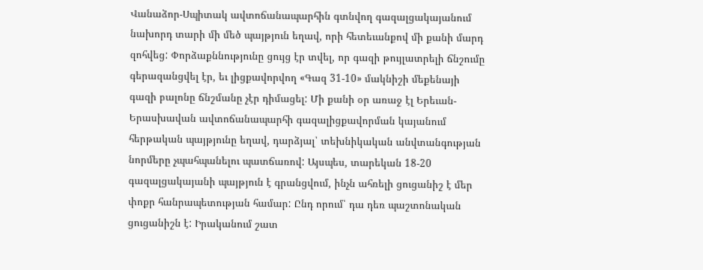Վանաձոր-Սպիտակ ավտոճանապարհին գտնվող գազալցակայանում նախորդ տարի մի մեծ պայթյուն եղավ, որի հետեւանքով մի քանի մարդ զոհվեց: Փորձաքննությունը ցույց էր տվել, որ գազի թույլատրելի ճնշումը գերազանցվել էր, եւ լիցքավորվող «Գազ 31-10» մակնիշի մեքենայի գազի բալոնը ճնշմանը չէր դիմացել: Մի քանի օր առաջ էլ Երեւան-Երասխավան ավտոճանապարհի գազալիցքավորման կայանում հերթական պայթյունը եղավ, դարձյալ՝ տեխնիկական անվտանգության նորմերը չպահպանելու պատճառով: Այսպես, տարեկան 18-20 գազալցակայանի պայթյուն է գրանցվում, ինչն ահռելի ցուցանիշ է մեր փոքր հանրապետության համար: Ընդ որում՝ դա դեռ պաշտոնական ցուցանիշն է: Իրականում շատ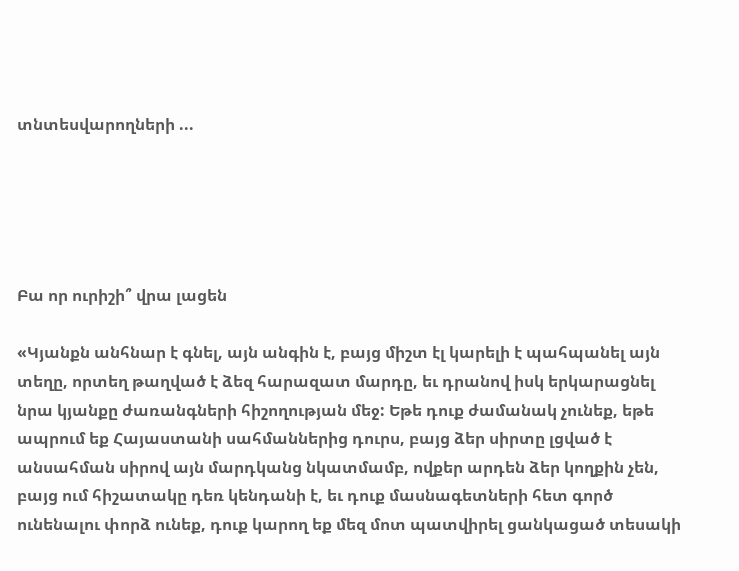տնտեսվարողների ...





Բա որ ուրիշի՞ վրա լացեն

«Կյանքն անհնար է գնել, այն անգին է, բայց միշտ էլ կարելի է պահպանել այն տեղը, որտեղ թաղված է ձեզ հարազատ մարդը, եւ դրանով իսկ երկարացնել նրա կյանքը ժառանգների հիշողության մեջ: Եթե դուք ժամանակ չունեք, եթե ապրում եք Հայաստանի սահմաններից դուրս, բայց ձեր սիրտը լցված է անսահման սիրով այն մարդկանց նկատմամբ, ովքեր արդեն ձեր կողքին չեն, բայց ում հիշատակը դեռ կենդանի է, եւ դուք մասնագետների հետ գործ ունենալու փորձ ունեք, դուք կարող եք մեզ մոտ պատվիրել ցանկացած տեսակի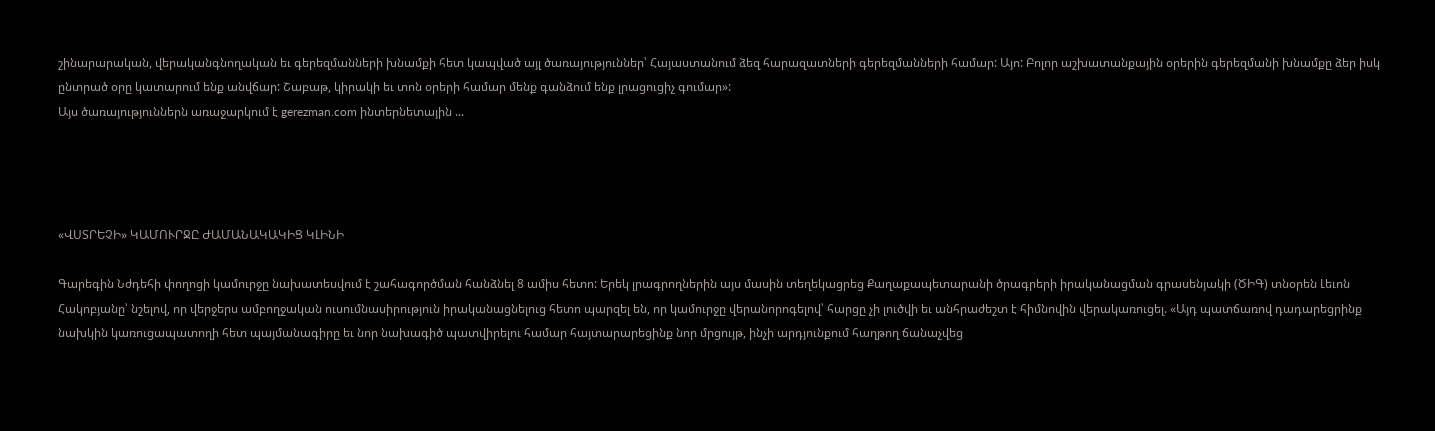շինարարական, վերականգնողական եւ գերեզմանների խնամքի հետ կապված այլ ծառայություններ՝ Հայաստանում ձեզ հարազատների գերեզմանների համար: Այո: Բոլոր աշխատանքային օրերին գերեզմանի խնամքը ձեր իսկ ընտրած օրը կատարում ենք անվճար: Շաբաթ, կիրակի եւ տոն օրերի համար մենք գանձում ենք լրացուցիչ գումար»:
Այս ծառայություններն առաջարկում է gerezman.com ինտերնետային ...




«ՎՍՏՐԵՉԻ» ԿԱՄՈՒՐՋԸ ԺԱՄԱՆԱԿԱԿԻՑ ԿԼԻՆԻ

Գարեգին Նժդեհի փողոցի կամուրջը նախատեսվում է շահագործման հանձնել 8 ամիս հետո: Երեկ լրագրողներին այս մասին տեղեկացրեց Քաղաքապետարանի ծրագրերի իրականացման գրասենյակի (ԾԻԳ) տնօրեն Լեւոն Հակոբյանը՝ նշելով, որ վերջերս ամբողջական ուսումնասիրություն իրականացնելուց հետո պարզել են, որ կամուրջը վերանորոգելով՝ հարցը չի լուծվի եւ անհրաժեշտ է հիմնովին վերակառուցել. «Այդ պատճառով դադարեցրինք նախկին կառուցապատողի հետ պայմանագիրը եւ նոր նախագիծ պատվիրելու համար հայտարարեցինք նոր մրցույթ, ինչի արդյունքում հաղթող ճանաչվեց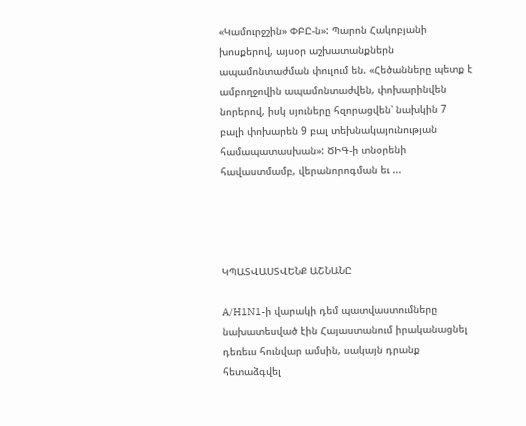«Կամուրջշին» ՓԲԸ-ն»: Պարոն Հակոբյանի խոսքերով, այսօր աշխատանքներն ապամոնտաժման փուլում են. «Հեծանները պետք է ամբողջովին ապամոնտաժվեն, փոխարինվեն նորերով, իսկ սյուները հզորացվեն՝ նախկին 7 բալի փոխարեն 9 բալ տեխնակայունության համապատասխան»: ԾԻԳ-ի տնօրենի հավաստմամբ, վերանորոգման եւ ...




ԿՊԱՏՎԱՍՏՎԵՆՔ ԱՇՆԱՆԸ

A/H1N1-ի վարակի դեմ պատվաստումները նախատեսված էին Հայաստանում իրականացնել դեռեւս հունվար ամսին, սակայն դրանք հետաձգվել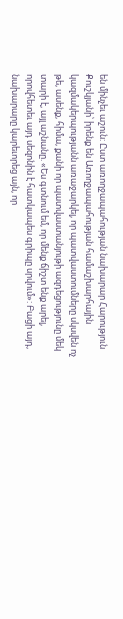են մինչեւ աշուն: Ըստ առողջապահության նախարար Հարություն Քուշկյանի՝ իրենք են Առողջապահության համաշխարհային կազմակերպությանն առաջարկել, որ պատվաստումները սկսվեն ոչ թե, ասենք, հիմա, քանի որ պատվաստանյութի ազդեցությունը մեկ տարի է, այլ աշնանը. «Ես գտնում եմ, որ մենք ճիշտ ենք արել, որովհետեւ այդ սեզոնին է հատկապես գրիպը սրվում»: Բացի այդ, նախարարը կարեւորեց այն, որ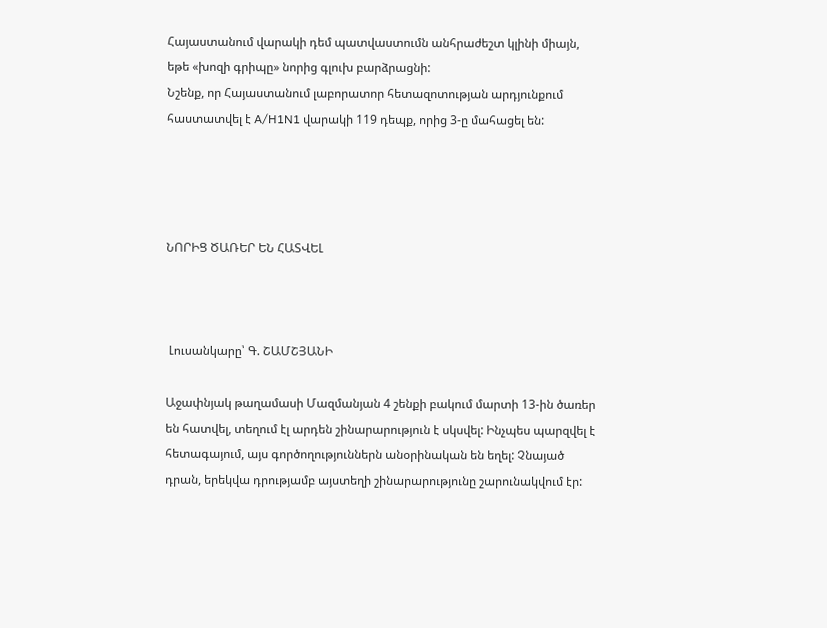Հայաստանում վարակի դեմ պատվաստումն անհրաժեշտ կլինի միայն, եթե «խոզի գրիպը» նորից գլուխ բարձրացնի:
Նշենք, որ Հայաստանում լաբորատոր հետազոտության արդյունքում հաստատվել է A/H1N1 վարակի 119 դեպք, որից 3-ը մահացել են:




ՆՈՐԻՑ ԾԱՌԵՐ ԵՆ ՀԱՏՎԵԼ



 Լուսանկարը՝ Գ. ՇԱՄՇՅԱՆԻ

Աջափնյակ թաղամասի Մազմանյան 4 շենքի բակում մարտի 13-ին ծառեր են հատվել, տեղում էլ արդեն շինարարություն է սկսվել: Ինչպես պարզվել է հետագայում, այս գործողություններն անօրինական են եղել: Չնայած դրան, երեկվա դրությամբ այստեղի շինարարությունը շարունակվում էր: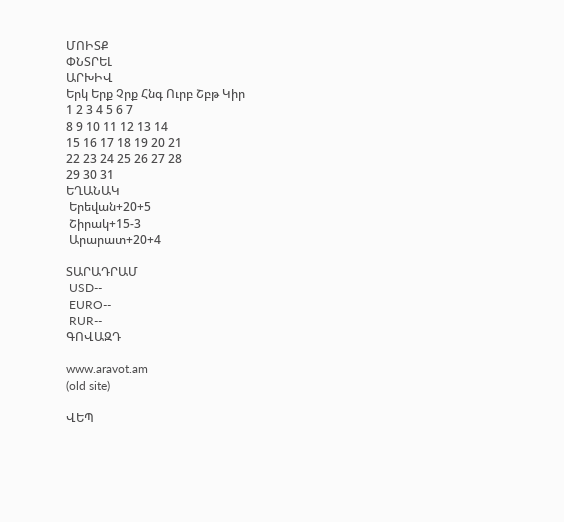ՄՈԻՏՔ
ՓՆՏՐԵԼ
ԱՐԽԻՎ
Երկ Երք Չրք Հնգ Ուրբ Շբթ Կիր
1 2 3 4 5 6 7
8 9 10 11 12 13 14
15 16 17 18 19 20 21
22 23 24 25 26 27 28
29 30 31
ԵՂԱՆԱԿ
 Երեվան+20+5
 Շիրակ+15-3
 Արարատ+20+4

ՏԱՐԱԴՐԱՄ
 USD--
 EURO--
 RUR--
ԳՈՎԱԶԴ

www.aravot.am
(old site)

ՎԵՊ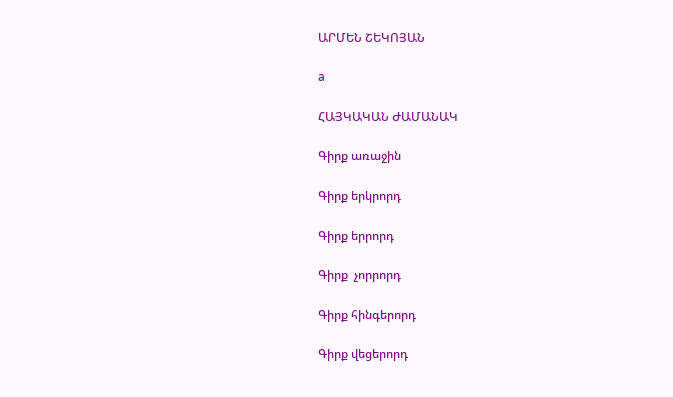ԱՐՄԵՆ ՇԵԿՈՅԱՆ

a

ՀԱՅԿԱԿԱՆ ԺԱՄԱՆԱԿ

Գիրք առաջին

Գիրք երկրորդ

Գիրք երրորդ

Գիրք  չորրորդ

Գիրք հինգերորդ

Գիրք վեցերորդ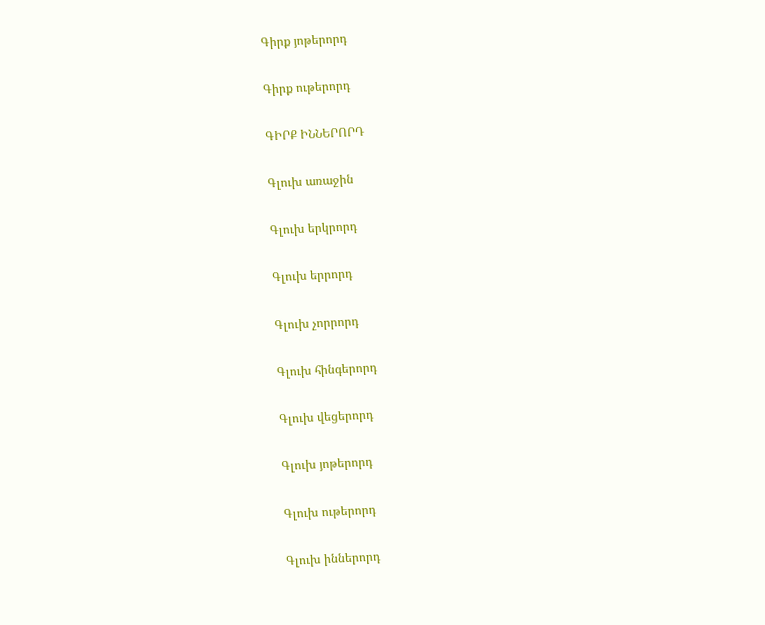Գիրք յոթերորդ

Գիրք ութերորդ

ԳԻՐՔ ԻՆՆԵՐՈՐԴ

Գլուխ առաջին

Գլուխ երկրորդ

Գլուխ երրորդ

Գլուխ չորրորդ

Գլուխ հինգերորդ

Գլուխ վեցերորդ

Գլուխ յոթերորդ

Գլուխ ութերորդ

Գլուխ իններորդ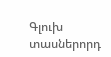Գլուխ տասներորդ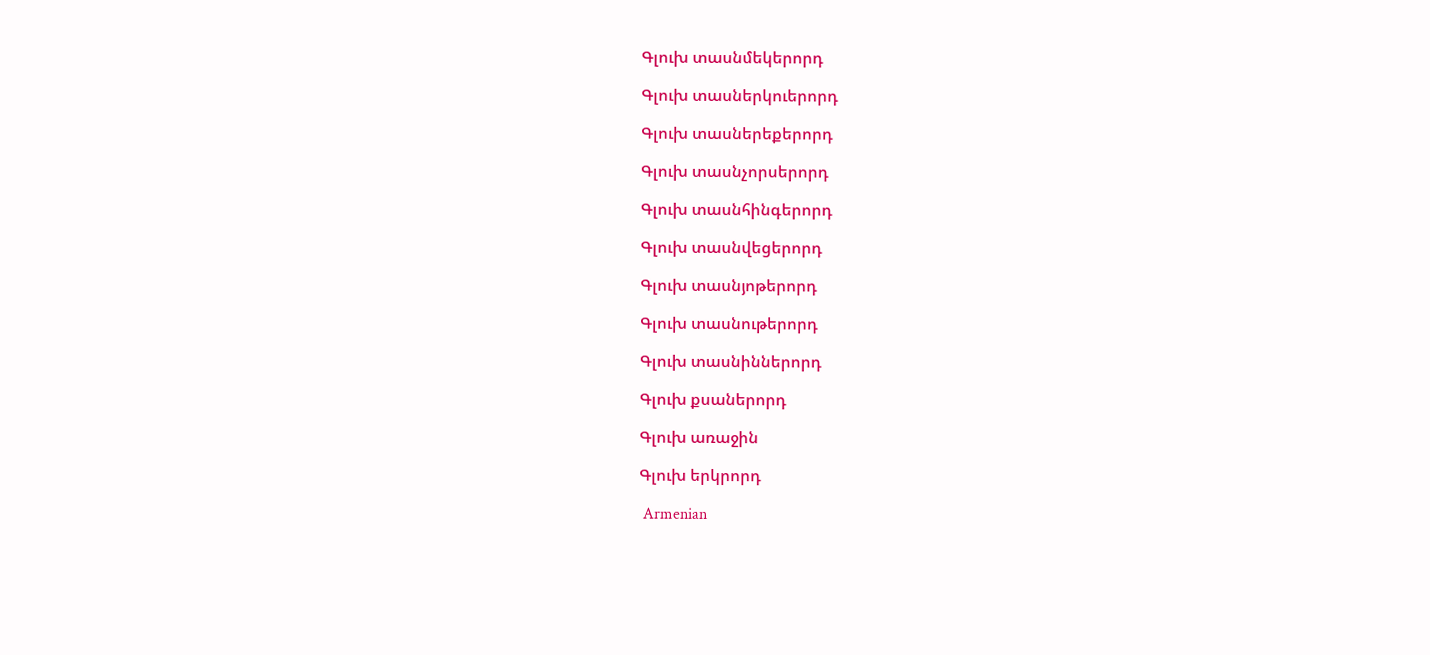Գլուխ տասնմեկերորդ

Գլուխ տասներկուերորդ

Գլուխ տասներեքերորդ

Գլուխ տասնչորսերորդ

Գլուխ տասնհինգերորդ

Գլուխ տասնվեցերորդ

Գլուխ տասնյոթերորդ

Գլուխ տասնութերորդ

Գլուխ տասնիններորդ

Գլուխ քսաներորդ

Գլուխ առաջին

Գլուխ երկրորդ

 Armenian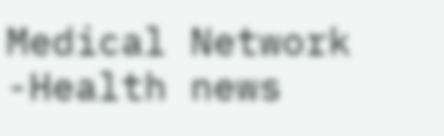Medical Network -Health news